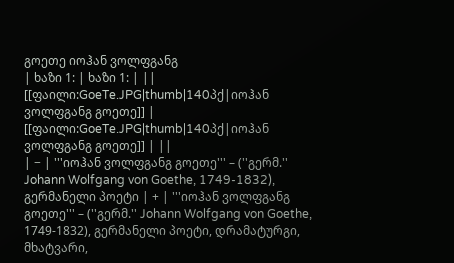გოეთე იოჰან ვოლფგანგ
| ხაზი 1: | ხაზი 1: | ||
[[ფაილი:GoeTe.JPG|thumb|140პქ|იოჰან ვოლფგანგ გოეთე]] | [[ფაილი:GoeTe.JPG|thumb|140პქ|იოჰან ვოლფგანგ გოეთე]] | ||
| − | '''იოჰან ვოლფგანგ გოეთე''' – (''გერმ.'' Johann Wolfgang von Goethe, 1749-1832), გერმანელი პოეტი | + | '''იოჰან ვოლფგანგ გოეთე''' – (''გერმ.'' Johann Wolfgang von Goethe, 1749-1832), გერმანელი პოეტი, დრამატურგი, მხატვარი,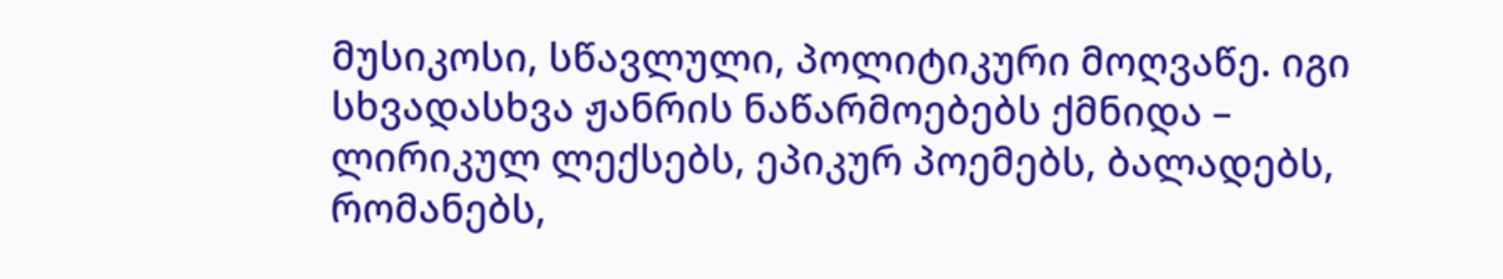მუსიკოსი, სწავლული, პოლიტიკური მოღვაწე. იგი სხვადასხვა ჟანრის ნაწარმოებებს ქმნიდა – ლირიკულ ლექსებს, ეპიკურ პოემებს, ბალადებს, რომანებს,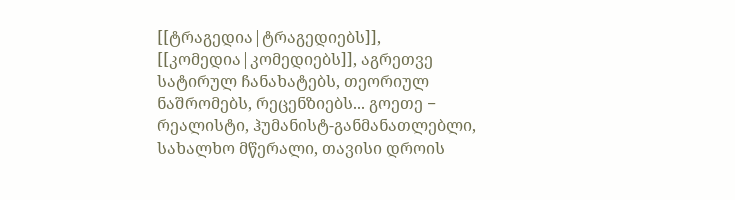[[ტრაგედია|ტრაგედიებს]], [[კომედია|კომედიებს]], აგრეთვე სატირულ ჩანახატებს, თეორიულ ნაშრომებს, რეცენზიებს... გოეთე − რეალისტი, ჰუმანისტ-განმანათლებლი, სახალხო მწერალი, თავისი დროის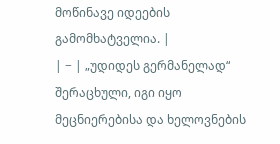მოწინავე იდეების გამომხატველია. |
| − | „უდიდეს გერმანელად“ შერაცხული, იგი იყო მეცნიერებისა და ხელოვნების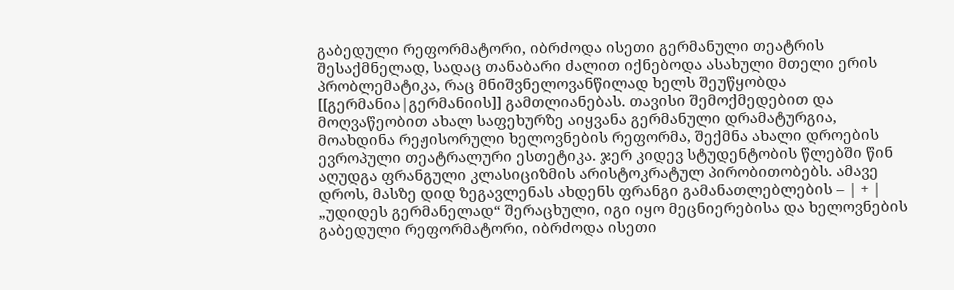გაბედული რეფორმატორი, იბრძოდა ისეთი გერმანული თეატრის შესაქმნელად, სადაც თანაბარი ძალით იქნებოდა ასახული მთელი ერის პრობლემატიკა, რაც მნიშვნელოვანწილად ხელს შეუწყობდა [[გერმანია|გერმანიის]] გამთლიანებას. თავისი შემოქმედებით და მოღვაწეობით ახალ საფეხურზე აიყვანა გერმანული დრამატურგია, მოახდინა რეჟისორული ხელოვნების რეფორმა, შექმნა ახალი დროების ევროპული თეატრალური ესთეტიკა. ჯერ კიდევ სტუდენტობის წლებში წინ აღუდგა ფრანგული კლასიციზმის არისტოკრატულ პირობითობებს. ამავე დროს, მასზე დიდ ზეგავლენას ახდენს ფრანგი გამანათლებლების – | + | „უდიდეს გერმანელად“ შერაცხული, იგი იყო მეცნიერებისა და ხელოვნების გაბედული რეფორმატორი, იბრძოდა ისეთი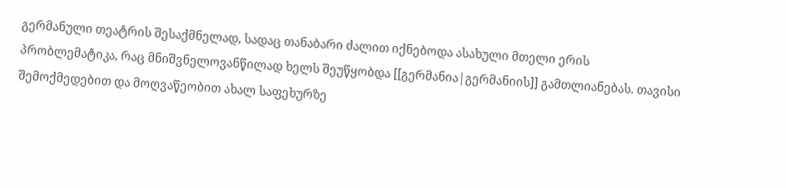გერმანული თეატრის შესაქმნელად, სადაც თანაბარი ძალით იქნებოდა ასახული მთელი ერის პრობლემატიკა, რაც მნიშვნელოვანწილად ხელს შეუწყობდა [[გერმანია|გერმანიის]] გამთლიანებას. თავისი შემოქმედებით და მოღვაწეობით ახალ საფეხურზე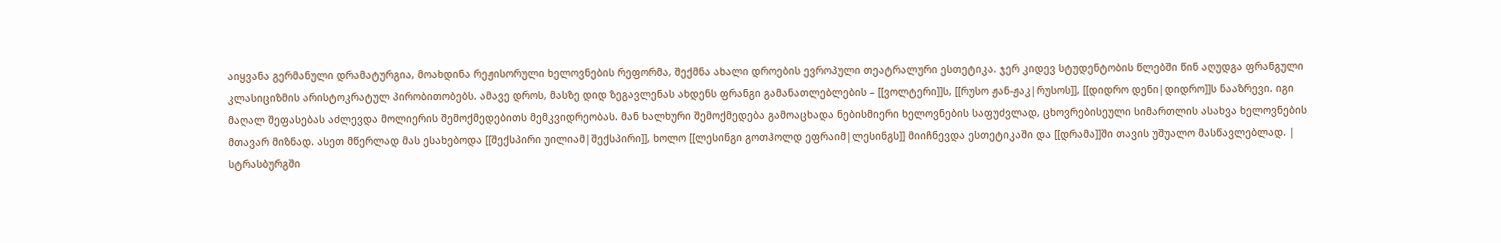აიყვანა გერმანული დრამატურგია, მოახდინა რეჟისორული ხელოვნების რეფორმა, შექმნა ახალი დროების ევროპული თეატრალური ესთეტიკა. ჯერ კიდევ სტუდენტობის წლებში წინ აღუდგა ფრანგული კლასიციზმის არისტოკრატულ პირობითობებს. ამავე დროს, მასზე დიდ ზეგავლენას ახდენს ფრანგი გამანათლებლების – [[ვოლტერი]]ს, [[რუსო ჟან-ჟაკ|რუსოს]], [[დიდრო დენი|დიდრო]]ს ნააზრევი. იგი მაღალ შეფასებას აძლევდა მოლიერის შემოქმედებითს მემკვიდრეობას. მან ხალხური შემოქმედება გამოაცხადა ნებისმიერი ხელოვნების საფუძვლად, ცხოვრებისეული სიმართლის ასახვა ხელოვნების მთავარ მიზნად. ასეთ მწერლად მას ესახებოდა [[შექსპირი უილიამ|შექსპირი]], ხოლო [[ლესინგი გოთჰოლდ ეფრაიმ|ლესინგს]] მიიჩნევდა ესთეტიკაში და [[დრამა]]ში თავის უშუალო მასწავლებლად. |
სტრასბურგში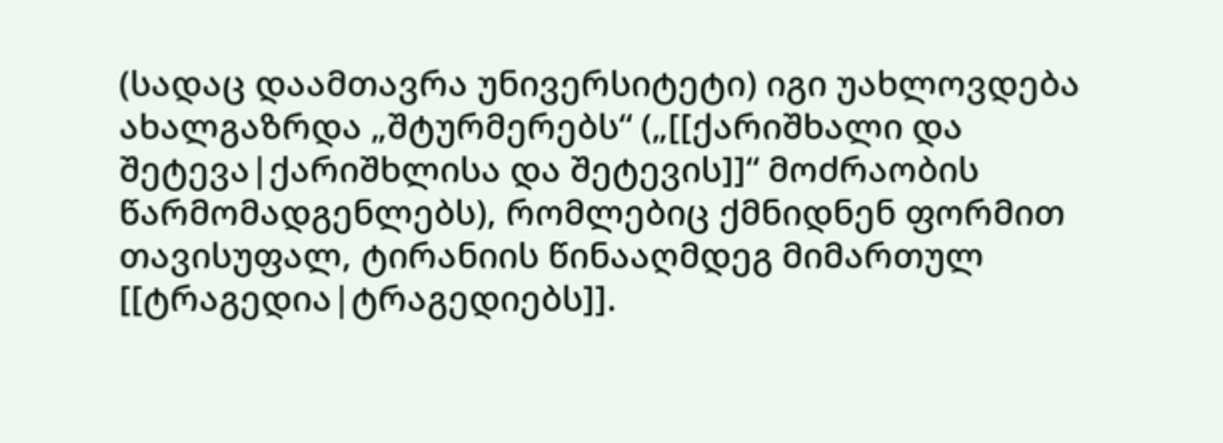(სადაც დაამთავრა უნივერსიტეტი) იგი უახლოვდება ახალგაზრდა „შტურმერებს“ („[[ქარიშხალი და შეტევა|ქარიშხლისა და შეტევის]]“ მოძრაობის წარმომადგენლებს), რომლებიც ქმნიდნენ ფორმით თავისუფალ, ტირანიის წინააღმდეგ მიმართულ [[ტრაგედია|ტრაგედიებს]].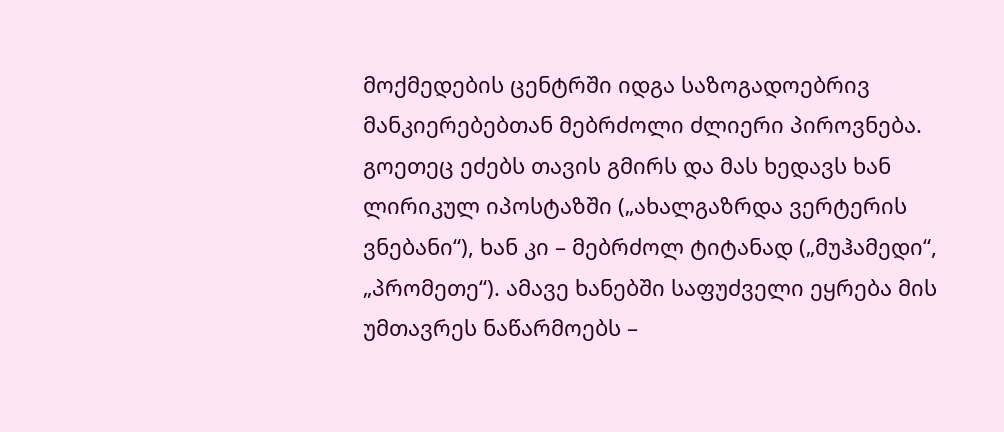მოქმედების ცენტრში იდგა საზოგადოებრივ მანკიერებებთან მებრძოლი ძლიერი პიროვნება. გოეთეც ეძებს თავის გმირს და მას ხედავს ხან ლირიკულ იპოსტაზში („ახალგაზრდა ვერტერის ვნებანი“), ხან კი – მებრძოლ ტიტანად („მუჰამედი“, „პრომეთე“). ამავე ხანებში საფუძველი ეყრება მის უმთავრეს ნაწარმოებს –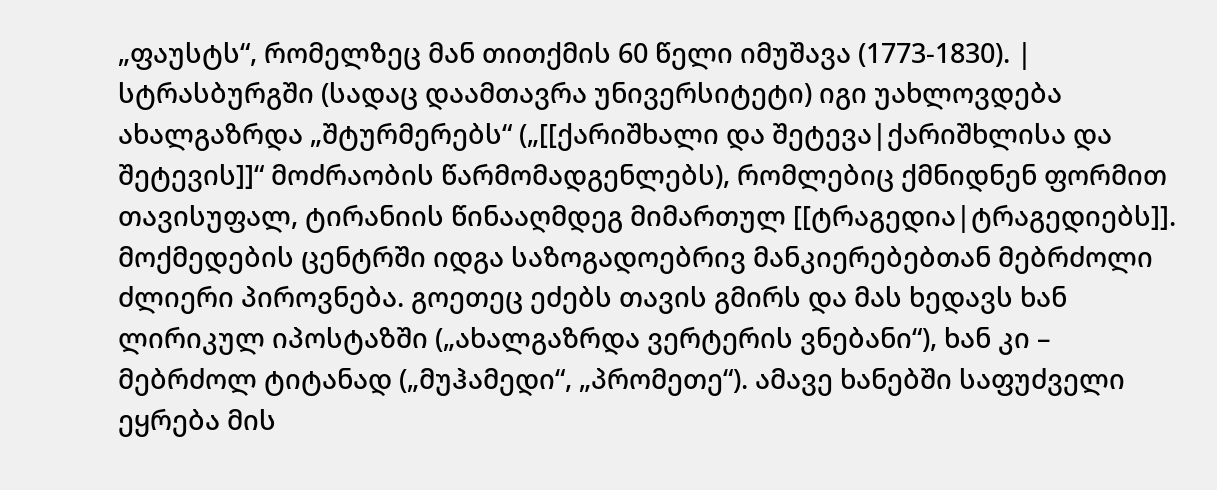„ფაუსტს“, რომელზეც მან თითქმის 60 წელი იმუშავა (1773-1830). | სტრასბურგში (სადაც დაამთავრა უნივერსიტეტი) იგი უახლოვდება ახალგაზრდა „შტურმერებს“ („[[ქარიშხალი და შეტევა|ქარიშხლისა და შეტევის]]“ მოძრაობის წარმომადგენლებს), რომლებიც ქმნიდნენ ფორმით თავისუფალ, ტირანიის წინააღმდეგ მიმართულ [[ტრაგედია|ტრაგედიებს]]. მოქმედების ცენტრში იდგა საზოგადოებრივ მანკიერებებთან მებრძოლი ძლიერი პიროვნება. გოეთეც ეძებს თავის გმირს და მას ხედავს ხან ლირიკულ იპოსტაზში („ახალგაზრდა ვერტერის ვნებანი“), ხან კი – მებრძოლ ტიტანად („მუჰამედი“, „პრომეთე“). ამავე ხანებში საფუძველი ეყრება მის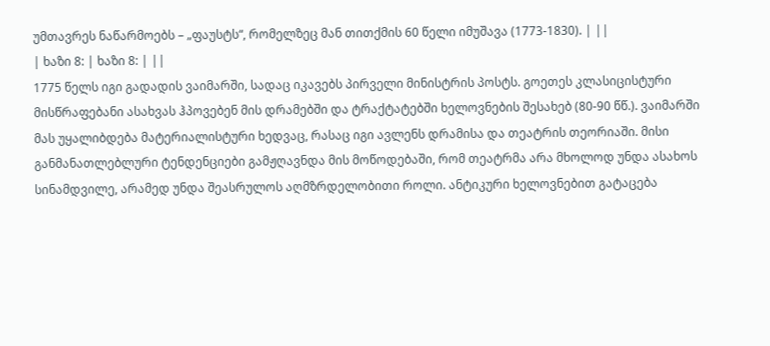უმთავრეს ნაწარმოებს – „ფაუსტს“, რომელზეც მან თითქმის 60 წელი იმუშავა (1773-1830). | ||
| ხაზი 8: | ხაზი 8: | ||
1775 წელს იგი გადადის ვაიმარში, სადაც იკავებს პირველი მინისტრის პოსტს. გოეთეს კლასიცისტური მისწრაფებანი ასახვას ჰპოვებენ მის დრამებში და ტრაქტატებში ხელოვნების შესახებ (80-90 წწ.). ვაიმარში მას უყალიბდება მატერიალისტური ხედვაც, რასაც იგი ავლენს დრამისა და თეატრის თეორიაში. მისი განმანათლებლური ტენდენციები გამჟღავნდა მის მოწოდებაში, რომ თეატრმა არა მხოლოდ უნდა ასახოს სინამდვილე, არამედ უნდა შეასრულოს აღმზრდელობითი როლი. ანტიკური ხელოვნებით გატაცება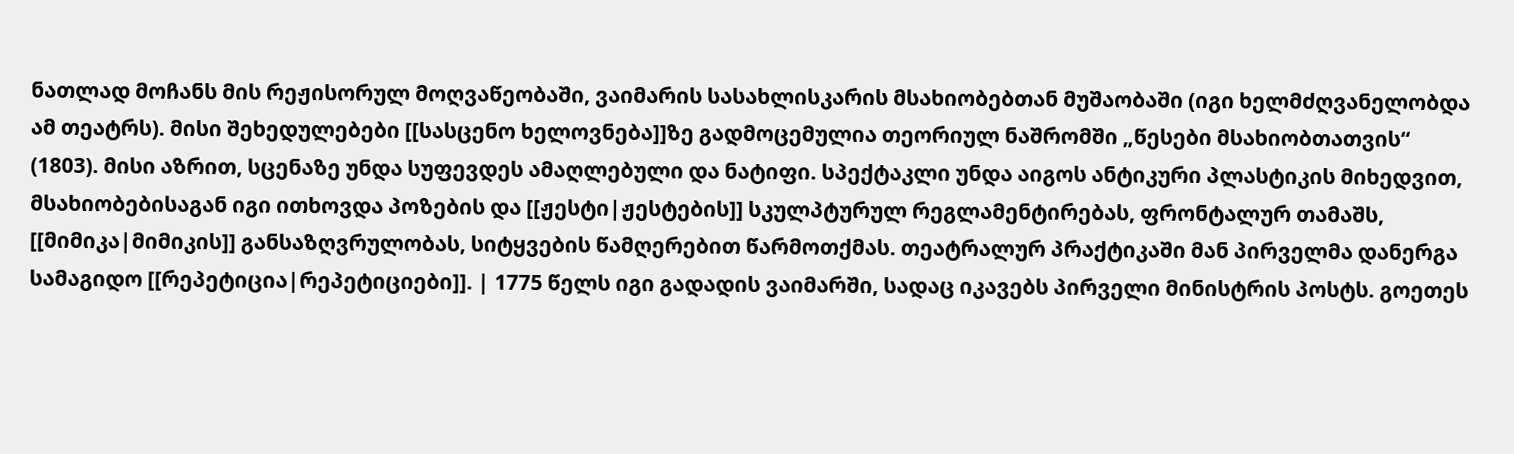ნათლად მოჩანს მის რეჟისორულ მოღვაწეობაში, ვაიმარის სასახლისკარის მსახიობებთან მუშაობაში (იგი ხელმძღვანელობდა ამ თეატრს). მისი შეხედულებები [[სასცენო ხელოვნება]]ზე გადმოცემულია თეორიულ ნაშრომში „წესები მსახიობთათვის“ (1803). მისი აზრით, სცენაზე უნდა სუფევდეს ამაღლებული და ნატიფი. სპექტაკლი უნდა აიგოს ანტიკური პლასტიკის მიხედვით, მსახიობებისაგან იგი ითხოვდა პოზების და [[ჟესტი|ჟესტების]] სკულპტურულ რეგლამენტირებას, ფრონტალურ თამაშს, [[მიმიკა|მიმიკის]] განსაზღვრულობას, სიტყვების წამღერებით წარმოთქმას. თეატრალურ პრაქტიკაში მან პირველმა დანერგა სამაგიდო [[რეპეტიცია|რეპეტიციები]]. | 1775 წელს იგი გადადის ვაიმარში, სადაც იკავებს პირველი მინისტრის პოსტს. გოეთეს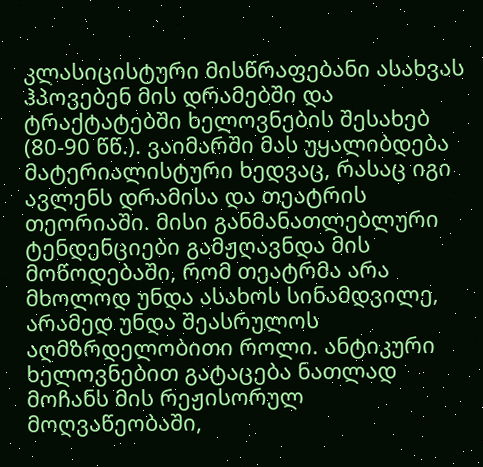კლასიცისტური მისწრაფებანი ასახვას ჰპოვებენ მის დრამებში და ტრაქტატებში ხელოვნების შესახებ (80-90 წწ.). ვაიმარში მას უყალიბდება მატერიალისტური ხედვაც, რასაც იგი ავლენს დრამისა და თეატრის თეორიაში. მისი განმანათლებლური ტენდენციები გამჟღავნდა მის მოწოდებაში, რომ თეატრმა არა მხოლოდ უნდა ასახოს სინამდვილე, არამედ უნდა შეასრულოს აღმზრდელობითი როლი. ანტიკური ხელოვნებით გატაცება ნათლად მოჩანს მის რეჟისორულ მოღვაწეობაში,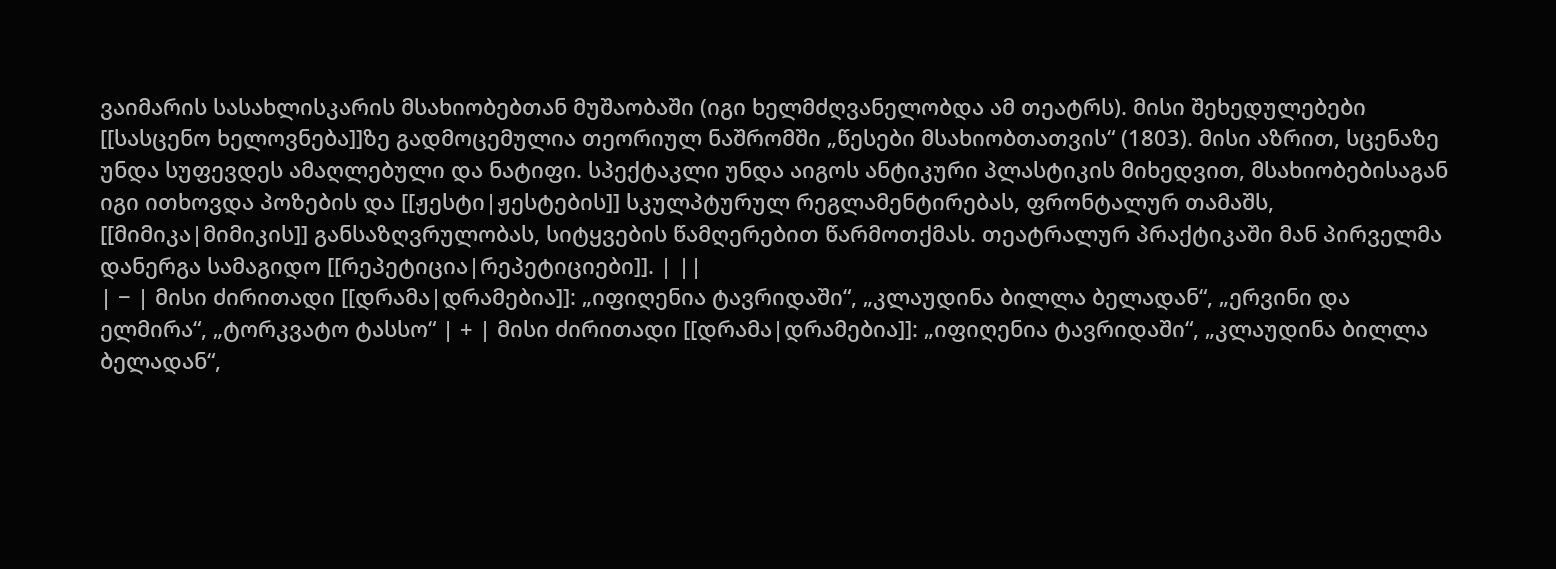ვაიმარის სასახლისკარის მსახიობებთან მუშაობაში (იგი ხელმძღვანელობდა ამ თეატრს). მისი შეხედულებები [[სასცენო ხელოვნება]]ზე გადმოცემულია თეორიულ ნაშრომში „წესები მსახიობთათვის“ (1803). მისი აზრით, სცენაზე უნდა სუფევდეს ამაღლებული და ნატიფი. სპექტაკლი უნდა აიგოს ანტიკური პლასტიკის მიხედვით, მსახიობებისაგან იგი ითხოვდა პოზების და [[ჟესტი|ჟესტების]] სკულპტურულ რეგლამენტირებას, ფრონტალურ თამაშს, [[მიმიკა|მიმიკის]] განსაზღვრულობას, სიტყვების წამღერებით წარმოთქმას. თეატრალურ პრაქტიკაში მან პირველმა დანერგა სამაგიდო [[რეპეტიცია|რეპეტიციები]]. | ||
| − | მისი ძირითადი [[დრამა|დრამებია]]: „იფიღენია ტავრიდაში“, „კლაუდინა ბილლა ბელადან“, „ერვინი და ელმირა“, „ტორკვატო ტასსო“ | + | მისი ძირითადი [[დრამა|დრამებია]]: „იფიღენია ტავრიდაში“, „კლაუდინა ბილლა ბელადან“,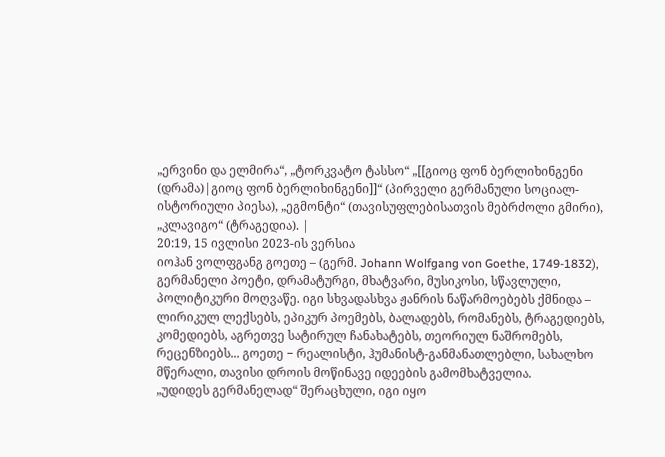„ერვინი და ელმირა“, „ტორკვატო ტასსო“ „[[გიოც ფონ ბერლიხინგენი (დრამა)|გიოც ფონ ბერლიხინგენი]]“ (პირველი გერმანული სოციალ-ისტორიული პიესა), „ეგმონტი“ (თავისუფლებისათვის მებრძოლი გმირი), „კლავიგო“ (ტრაგედია). |
20:19, 15 ივლისი 2023-ის ვერსია
იოჰან ვოლფგანგ გოეთე – (გერმ. Johann Wolfgang von Goethe, 1749-1832), გერმანელი პოეტი, დრამატურგი, მხატვარი, მუსიკოსი, სწავლული, პოლიტიკური მოღვაწე. იგი სხვადასხვა ჟანრის ნაწარმოებებს ქმნიდა – ლირიკულ ლექსებს, ეპიკურ პოემებს, ბალადებს, რომანებს, ტრაგედიებს, კომედიებს, აგრეთვე სატირულ ჩანახატებს, თეორიულ ნაშრომებს, რეცენზიებს... გოეთე − რეალისტი, ჰუმანისტ-განმანათლებლი, სახალხო მწერალი, თავისი დროის მოწინავე იდეების გამომხატველია.
„უდიდეს გერმანელად“ შერაცხული, იგი იყო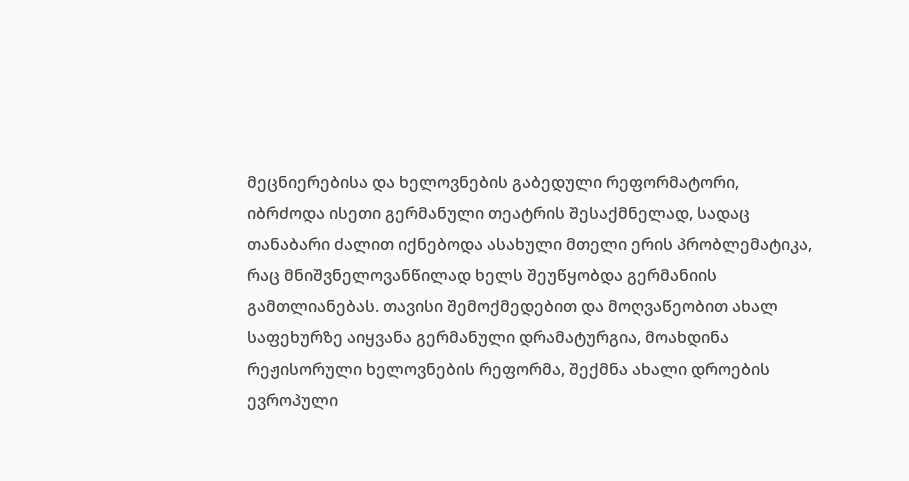მეცნიერებისა და ხელოვნების გაბედული რეფორმატორი, იბრძოდა ისეთი გერმანული თეატრის შესაქმნელად, სადაც თანაბარი ძალით იქნებოდა ასახული მთელი ერის პრობლემატიკა, რაც მნიშვნელოვანწილად ხელს შეუწყობდა გერმანიის გამთლიანებას. თავისი შემოქმედებით და მოღვაწეობით ახალ საფეხურზე აიყვანა გერმანული დრამატურგია, მოახდინა რეჟისორული ხელოვნების რეფორმა, შექმნა ახალი დროების ევროპული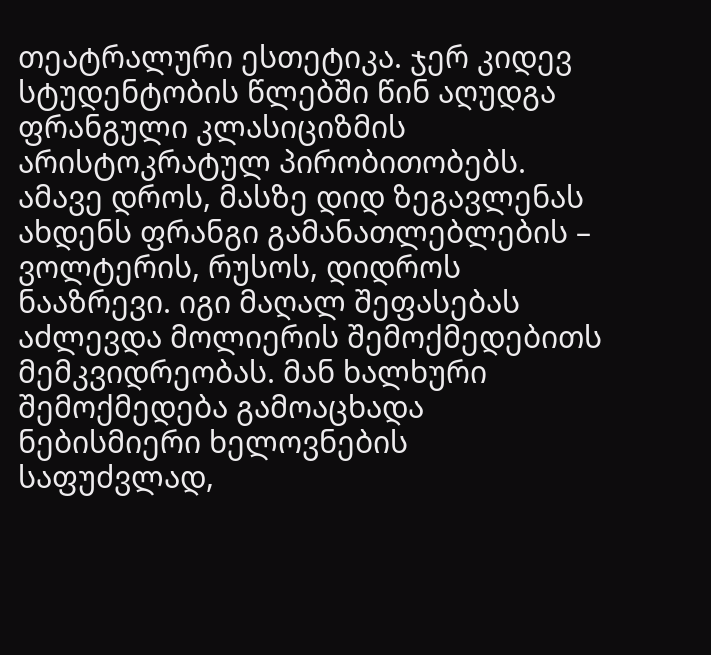თეატრალური ესთეტიკა. ჯერ კიდევ სტუდენტობის წლებში წინ აღუდგა ფრანგული კლასიციზმის არისტოკრატულ პირობითობებს. ამავე დროს, მასზე დიდ ზეგავლენას ახდენს ფრანგი გამანათლებლების – ვოლტერის, რუსოს, დიდროს ნააზრევი. იგი მაღალ შეფასებას აძლევდა მოლიერის შემოქმედებითს მემკვიდრეობას. მან ხალხური შემოქმედება გამოაცხადა ნებისმიერი ხელოვნების საფუძვლად,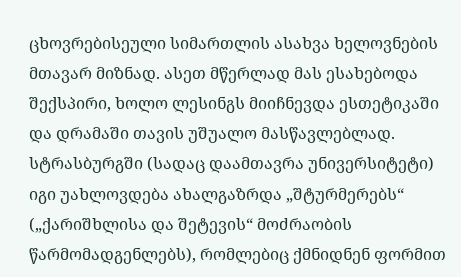ცხოვრებისეული სიმართლის ასახვა ხელოვნების მთავარ მიზნად. ასეთ მწერლად მას ესახებოდა შექსპირი, ხოლო ლესინგს მიიჩნევდა ესთეტიკაში და დრამაში თავის უშუალო მასწავლებლად.
სტრასბურგში (სადაც დაამთავრა უნივერსიტეტი) იგი უახლოვდება ახალგაზრდა „შტურმერებს“ („ქარიშხლისა და შეტევის“ მოძრაობის წარმომადგენლებს), რომლებიც ქმნიდნენ ფორმით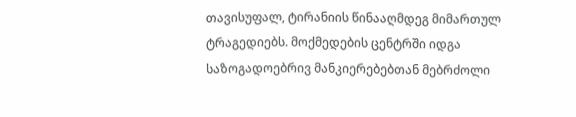თავისუფალ, ტირანიის წინააღმდეგ მიმართულ ტრაგედიებს. მოქმედების ცენტრში იდგა საზოგადოებრივ მანკიერებებთან მებრძოლი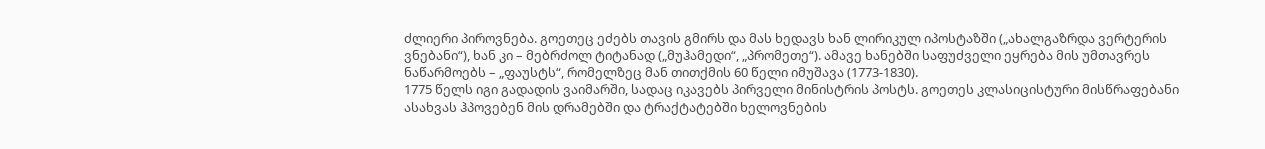ძლიერი პიროვნება. გოეთეც ეძებს თავის გმირს და მას ხედავს ხან ლირიკულ იპოსტაზში („ახალგაზრდა ვერტერის ვნებანი“), ხან კი – მებრძოლ ტიტანად („მუჰამედი“, „პრომეთე“). ამავე ხანებში საფუძველი ეყრება მის უმთავრეს ნაწარმოებს – „ფაუსტს“, რომელზეც მან თითქმის 60 წელი იმუშავა (1773-1830).
1775 წელს იგი გადადის ვაიმარში, სადაც იკავებს პირველი მინისტრის პოსტს. გოეთეს კლასიცისტური მისწრაფებანი ასახვას ჰპოვებენ მის დრამებში და ტრაქტატებში ხელოვნების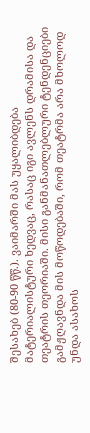შესახებ (80-90 წწ.). ვაიმარში მას უყალიბდება მატერიალისტური ხედვაც, რასაც იგი ავლენს დრამისა და თეატრის თეორიაში. მისი განმანათლებლური ტენდენციები გამჟღავნდა მის მოწოდებაში, რომ თეატრმა არა მხოლოდ უნდა ასახოს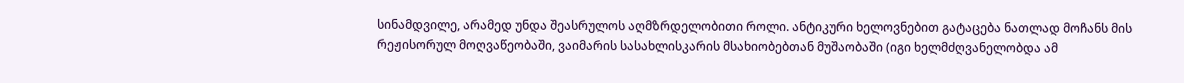სინამდვილე, არამედ უნდა შეასრულოს აღმზრდელობითი როლი. ანტიკური ხელოვნებით გატაცება ნათლად მოჩანს მის რეჟისორულ მოღვაწეობაში, ვაიმარის სასახლისკარის მსახიობებთან მუშაობაში (იგი ხელმძღვანელობდა ამ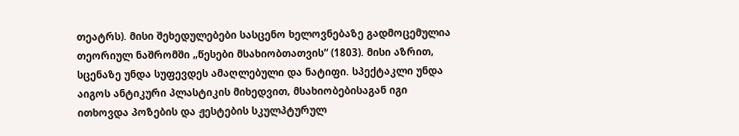თეატრს). მისი შეხედულებები სასცენო ხელოვნებაზე გადმოცემულია თეორიულ ნაშრომში „წესები მსახიობთათვის“ (1803). მისი აზრით, სცენაზე უნდა სუფევდეს ამაღლებული და ნატიფი. სპექტაკლი უნდა აიგოს ანტიკური პლასტიკის მიხედვით, მსახიობებისაგან იგი ითხოვდა პოზების და ჟესტების სკულპტურულ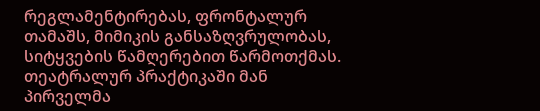რეგლამენტირებას, ფრონტალურ თამაშს, მიმიკის განსაზღვრულობას, სიტყვების წამღერებით წარმოთქმას. თეატრალურ პრაქტიკაში მან პირველმა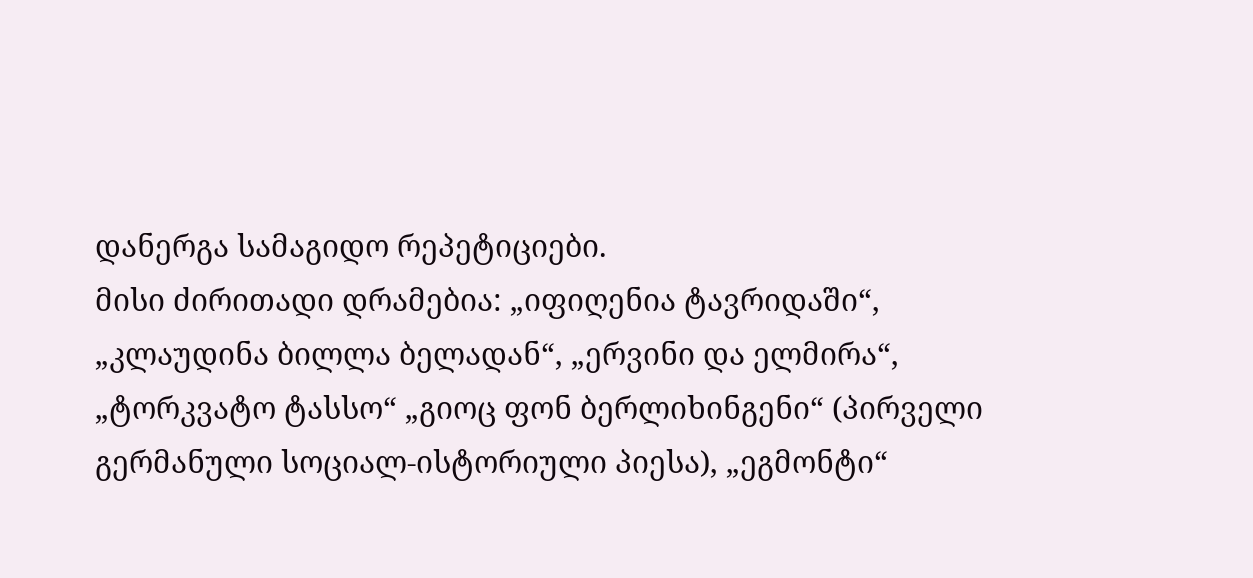დანერგა სამაგიდო რეპეტიციები.
მისი ძირითადი დრამებია: „იფიღენია ტავრიდაში“, „კლაუდინა ბილლა ბელადან“, „ერვინი და ელმირა“, „ტორკვატო ტასსო“ „გიოც ფონ ბერლიხინგენი“ (პირველი გერმანული სოციალ-ისტორიული პიესა), „ეგმონტი“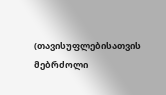(თავისუფლებისათვის მებრძოლი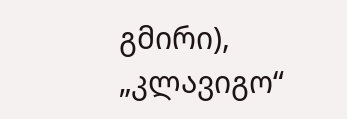გმირი), „კლავიგო“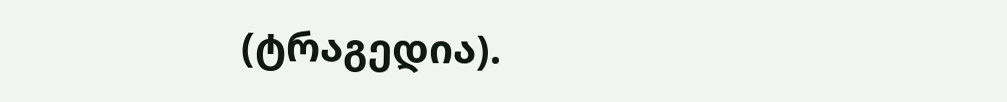(ტრაგედია).